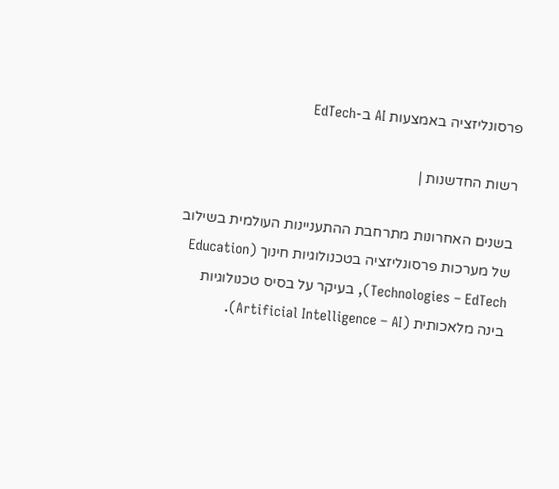פרסונליזציה באמצעות AI ב-EdTech

רשות החדשנות |

בשנים האחרונות מתרחבת ההתעניינות העולמית בשילוב של מערכות פרסונליזציה בטכנולוגיות חינוך (Education Technologies – EdTech), בעיקר על בסיס טכנולוגיות בינה מלאכותית (Artificial Intelligence – AI).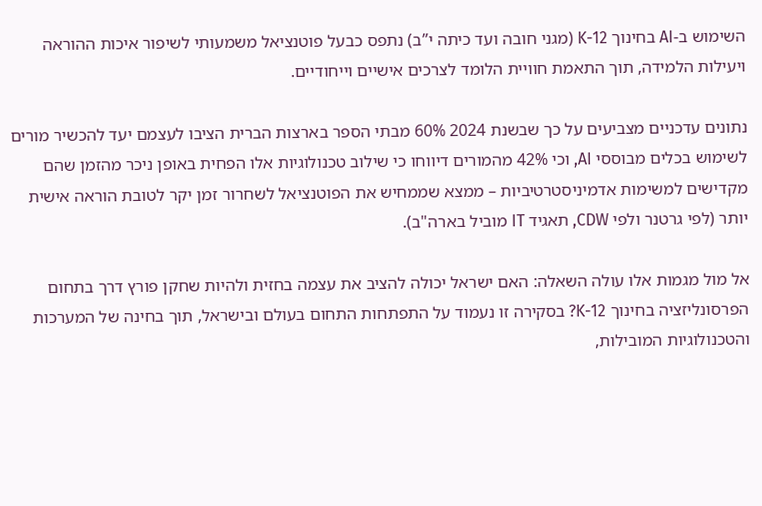השימוש ב-AI בחינוך K-12 (מגני חובה ועד כיתה י”ב) נתפס כבעל פוטנציאל משמעותי לשיפור איכות ההוראה ויעילות הלמידה, תוך התאמת חוויית הלומד לצרכים אישיים וייחודיים.

נתונים עדכניים מצביעים על כך שבשנת 2024 60% מבתי הספר בארצות הברית הציבו לעצמם יעד להכשיר מורים לשימוש בכלים מבוססי AI, וכי 42% מהמורים דיווחו כי שילוב טכנולוגיות אלו הפחית באופן ניכר מהזמן שהם מקדישים למשימות אדמיניסטרטיביות – ממצא שממחיש את הפוטנציאל לשחרור זמן יקר לטובת הוראה אישית יותר (לפי גרטנר ולפי CDW, תאגיד IT מוביל בארה"ב).

אל מול מגמות אלו עולה השאלה: האם ישראל יכולה להציב את עצמה בחזית ולהיות שחקן פורץ דרך בתחום הפרסונליזציה בחינוך K-12? בסקירה זו נעמוד על התפתחות התחום בעולם ובישראל, תוך בחינה של המערכות והטכנולוגיות המובילות,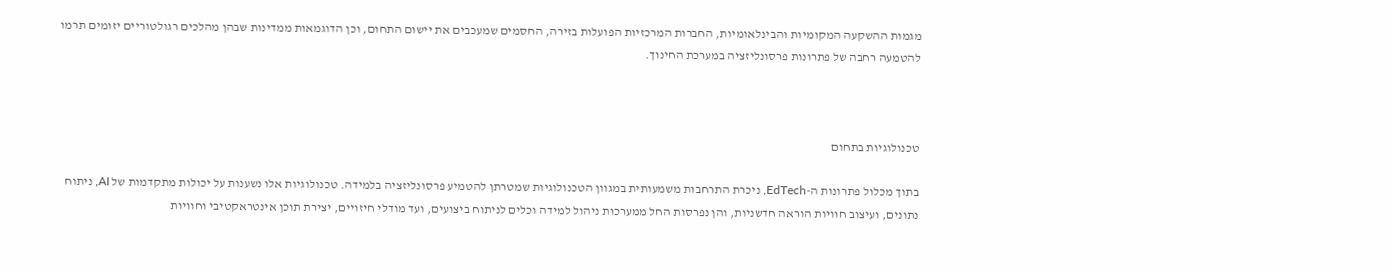מגמות ההשקעה המקומיות והבינלאומיות, החברות המרכזיות הפועלות בזירה, החסמים שמעכבים את יישום התחום, וכן הדוגמאות ממדינות שבהן מהלכים רגולטוריים יזומים תרמו להטמעה רחבה של פתרונות פרסונליזציה במערכת החינוך.



טכנולוגיות בתחום

בתוך מכלול פתרונות ה-EdTech, ניכרת התרחבות משמעותית במגוון הטכנולוגיות שמטרתן להטמיע פרסונליזציה בלמידה. טכנולוגיות אלו נשענות על יכולות מתקדמות של AI, ניתוח נתונים, ועיצוב חוויות הוראה חדשניות, והן נפרסות החל ממערכות ניהול למידה וכלים לניתוח ביצועים, ועד מודלי חיזויים, יצירת תוכן אינטראקטיבי וחוויות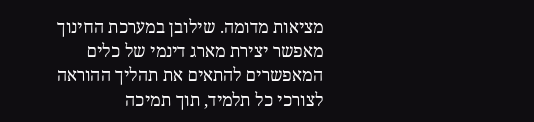מציאות מדומה. שילובן במערכת החינוך מאפשר יצירת מארג דינמי של כלים המאפשרים להתאים את תהליך ההוראה לצורכי כל תלמיד, תוך תמיכה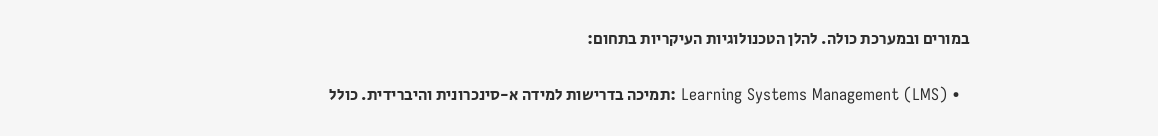במורים ובמערכת כולה. להלן הטכנולוגיות העיקריות בתחום:

  • Learning Systems Management (LMS) :תמיכה בדרישות למידה א-סינכרונית והיברידית. כולל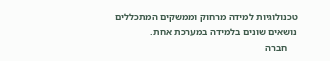טכנולוגיות למידה מרחוק וממשקים המתכללים נושאים שונים בלמידה במערכת אחת.
    חברה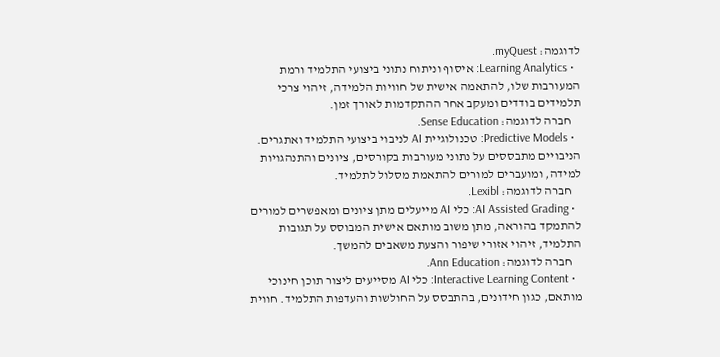לדוגמה: myQuest.
  • Learning Analytics: איסוף וניתוח נתוני ביצועי התלמיד ורמת המעורבות שלו, להתאמה אישית של חוויות הלמידה, זיהוי צרכי תלמידים בודדים ומעקב אחר ההתקדמות לאורך זמן.
    חברה לדוגמה: Sense Education.
  • Predictive Models: טכנולוגיית AI לניבוי ביצועי התלמיד ואתגרים. הניבויים מתבססים על נתוני מעורבות בקורסים, ציונים והתנהגויות למידה, ומועברים למורים להתאמת מסלול לתלמיד.
    חברה לדוגמה: Lexibl.
  • AI Assisted Grading: כלי AI מייעלים מתן ציונים ומאפשרים למורים להתמקד בהוראה, מתן משוב מותאם אישית המבוסס על תגובות התלמיד, זיהוי אזורי שיפור והצעת משאבים להמשך.
    חברה לדוגמה: Ann Education.
  • Interactive Learning Content: כלי AI מסייעים ליצור תוכן חינוכי מותאם, כגון חידונים, בהתבסס על החולשות והעדפות התלמיד. חווית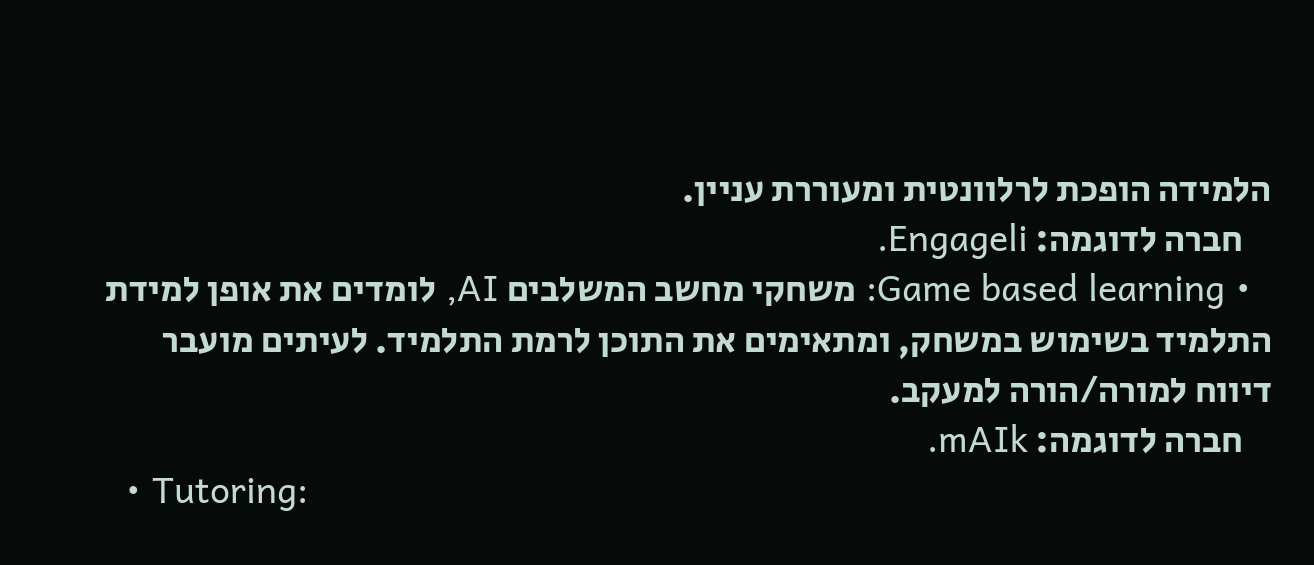הלמידה הופכת לרלוונטית ומעוררת עניין.
    חברה לדוגמה: Engageli.
  • Game based learning: משחקי מחשב המשלבים AI, לומדים את אופן למידת התלמיד בשימוש במשחק, ומתאימים את התוכן לרמת התלמיד. לעיתים מועבר דיווח למורה/הורה למעקב.
    חברה לדוגמה: mAIk.
  • Tutoring: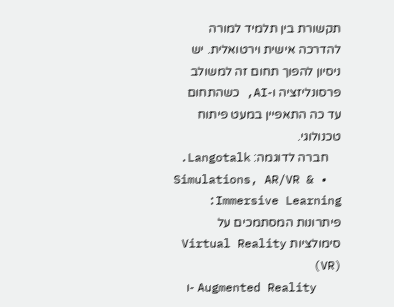תקשורת בין תלמיד למורה להדרכה אישית וירטואלית. יש ניסיון להפוך תחום זה למשולב פרסונליזציה ו-AI, כשהתחום עד כה התאפיין במעט פיתוח טכנולוגי.
    חברה לדוגמה: Langotalk.
  • Simulations, AR/VR & Immersive Learning: פיתרונות המסתמכים על סימולציות Virtual Reality (VR)
    ו- Augmented Reality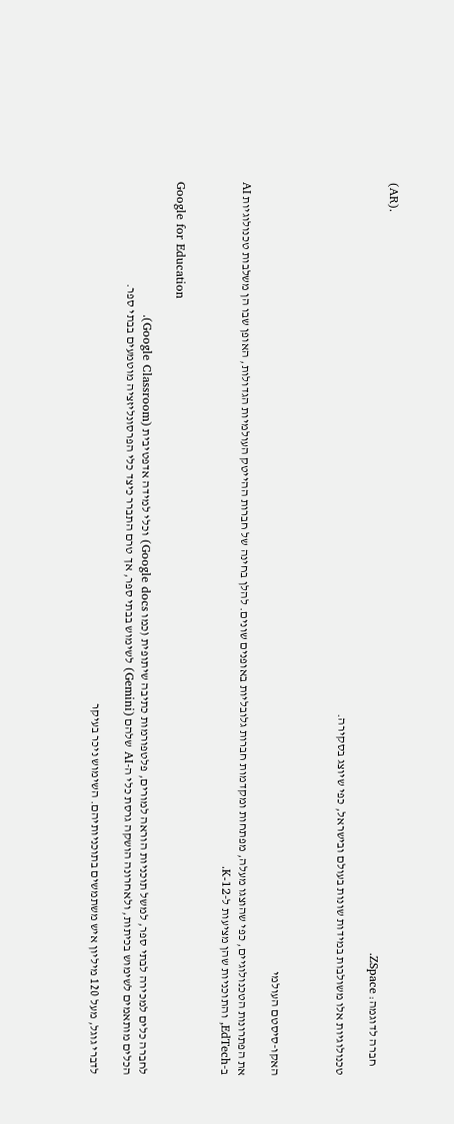(AR).
    חברה לדוגמה: ZSpace.

טכנולוגיות אלו משולבות במידות שונות בעולם ובישראל, כפי שיוצג בסקירה.



האקו-סיסטם העולמי

את הפתרונות הטכנולוגיים, כפי שהוצגו מעלה, מפתחות ומקדמות חברות גלובליות באופנים שונים. להלן בחינה של חברות ההייטק העולמיות הגדולות, האופן שבו הן משלבות טכנולוגיות AI ב-EdTech, והתוכניות שהן מציעות ל-K-12.


Google for Education

לחברה כלים למכירה לבתי ספר, למשל תוכניות הוראה למורים, פלטפורמות כתיבה שיתופית (כמו Google docs) וכלי למידה אדפטיבית (Google Classroom).
הכלים מותאמים לשימוש בכיתות, ולאחרונה הושקה גרסת כלי ה-AI שלהם (Gemini) לשימוש בבתי ספר, אך טרם התברר כיצד כלי הפרסונליזציה מוטמעים בבתי ספר.

לדברי גוגל, מעל 120 מיליון איש משתמשים בתוכניותיהם. השימוש ניכר בעיקר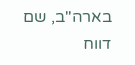בארה"ב, שם דווח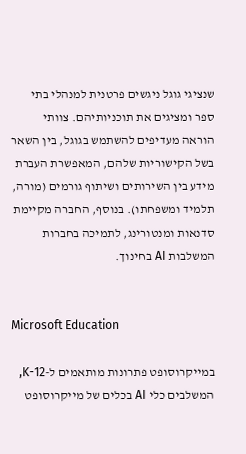שנציגי גוגל ניגשים פרטנית למנהלי בתי ספר ומציגים את תוכניותיהם. צוותי הוראה מעדיפים להשתמש בגוגל, בין השאר בשל הקישוריות שלהם, המאפשרת העברת מידע בין השירותים ושיתוף גורמים (מורה, תלמיד ומשפחתו). בנוסף, החברה מקיימת סדנאות ומנטורינג, לתמיכה בחברות המשלבות AI בחינוך.


Microsoft Education

במייקרוסופט פתרונות מותאמים ל-K-12, המשלבים כלי AI בכלים של מייקרוסופט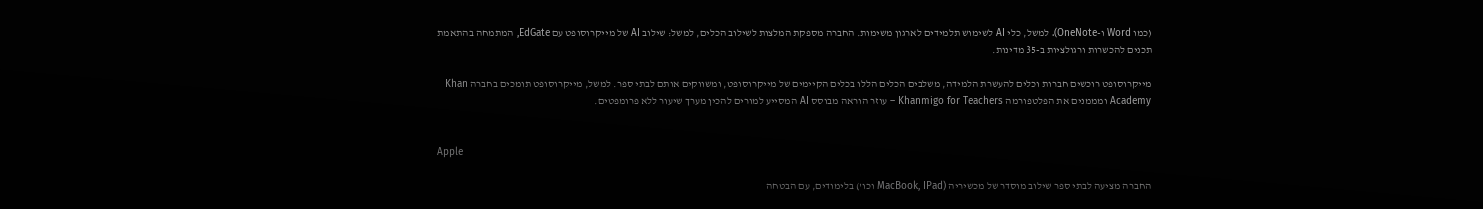(כמו Word ו-OneNote). למשל, כלי AI לשימוש תלמידים לארגון משימות. החברה מספקת המלצות לשילוב הכלים, למשל: שילוב AI של מייקרוסופט עם EdGate, המתמחה בהתאמת תכנים להכשרות ורגולציות ב-35 מדינות.

מייקרוסופט רוכשים חברות וכלים להעשרת הלמידה, משלבים הכלים הללו בכלים הקיימים של מייקרוסופט, ומשווקים אותם לבתי ספר. למשל, מייקרוסופט תומכים בחברה Khan Academy ומממנים את הפלטפורמה Khanmigo for Teachers – עוזר הוראה מבוסס AI המסייע למורים להכין מערך שיעור ללא פרומפטים.


Apple

החברה מציעה לבתי ספר שילוב מוסדר של מכשיריה (MacBook, IPad וכו') בלימודים, עם הבטחה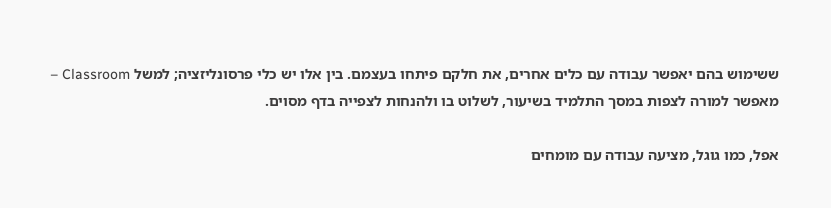ששימוש בהם יאפשר עבודה עם כלים אחרים, את חלקם פיתחו בעצמם. בין אלו יש כלי פרסונליזציה; למשל Classroom – מאפשר למורה לצפות במסך התלמיד בשיעור, לשלוט בו ולהנחות לצפייה בדף מסוים.

אפל, כמו גוגל, מציעה עבודה עם מומחים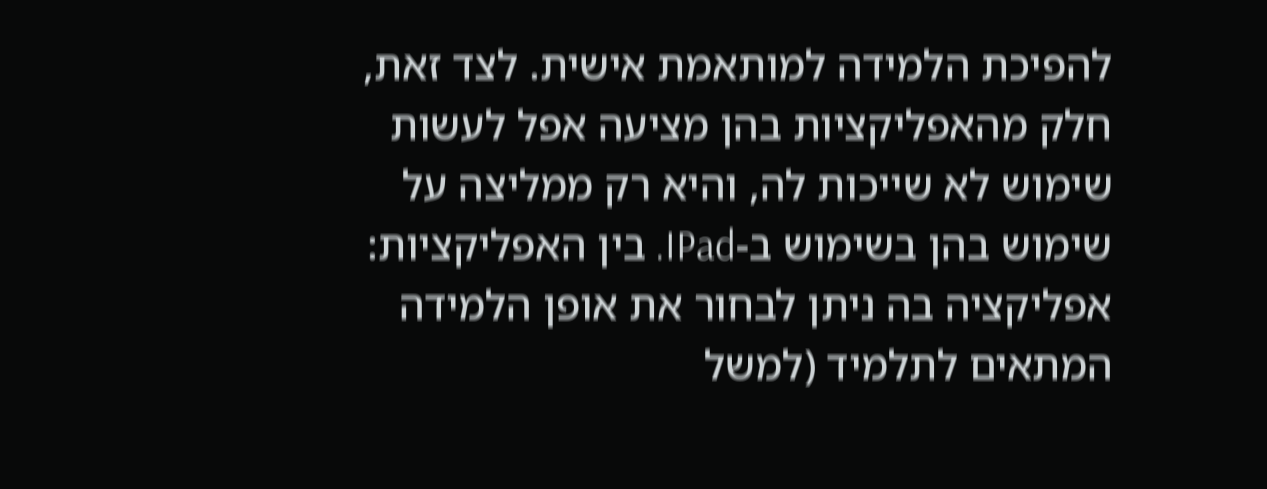להפיכת הלמידה למותאמת אישית. לצד זאת, חלק מהאפליקציות בהן מציעה אפל לעשות שימוש לא שייכות לה, והיא רק ממליצה על שימוש בהן בשימוש ב-IPad. בין האפליקציות: אפליקציה בה ניתן לבחור את אופן הלמידה המתאים לתלמיד (למשל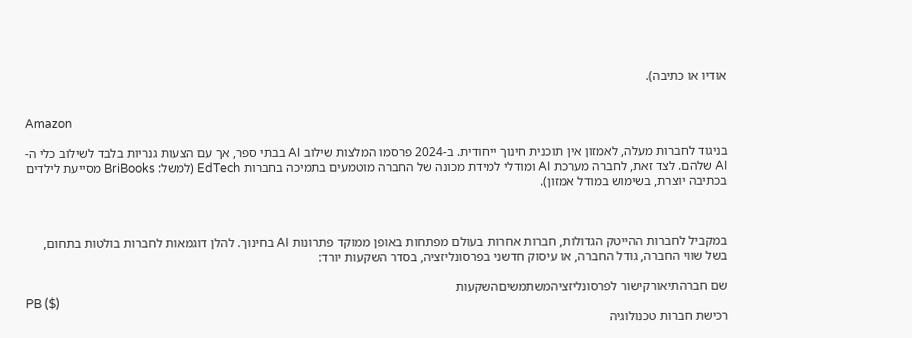אודיו או כתיבה).


Amazon

בניגוד לחברות מעלה, לאמזון אין תוכנית חינוך ייחודית. ב-2024 פרסמו המלצות שילוב AI בבתי ספר, אך עם הצעות גנריות בלבד לשילוב כלי ה-AI שלהם. לצד זאת, לחברה מערכת AI ומודלי למידת מכונה של החברה מוטמעים בתמיכה בחברות EdTech (למשל: BriBooks מסייעת לילדים בכתיבה יוצרת, בשימוש במודל אמזון).



במקביל לחברות ההייטק הגדולות, חברות אחרות בעולם מפתחות באופן ממוקד פתרונות AI בחינוך. להלן דוגמאות לחברות בולטות בתחום, בשל שווי החברה, גודל החברה, או עיסוק חדשני בפרסונליזציה, בסדר השקעות יורד:

שם חברהתיאורקישור לפרסונליזציהמשתמשיםהשקעות
PB ($)
רכישת חברות טכנולוגיה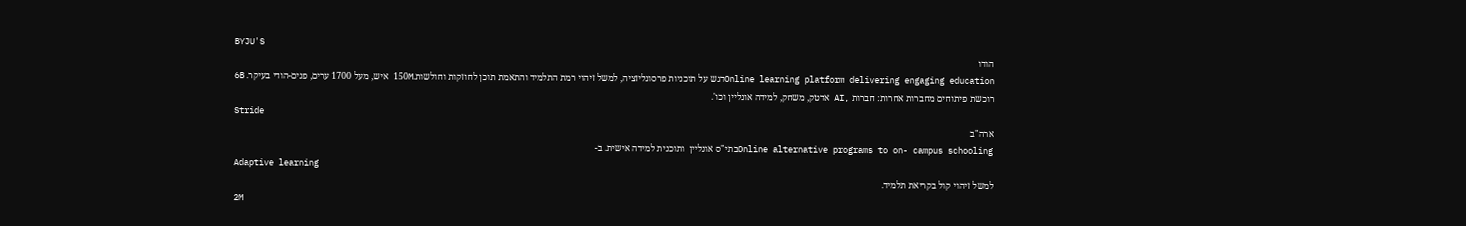BYJU'S
הודו
Online learning platform delivering engaging educationדגש על תוכניות פרסונליזציה, למשל זיהוי רמת התלמיד והתאמת תוכן לחוזקות וחולשות.150M איש, מעל 1700 ערים, פנים-הודי בעיקר. 6B
רוכשת פיתוחים מחברות אחרות: חברות ,AI אדטק, משחק, למידה אונליין וכו'.
Stride
ארה"ב
Online alternative programs to on- campus schoolingבתי"ס אונליין  ותוכנית למידה אישית. ב-
Adaptive learning
למשל זיהוי קול בקריאת תלמיד.
2M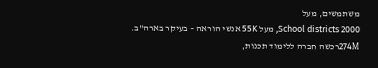משתמשים, מעל
School districts 2000, מעל 55K אנשי הוראה – בעיקר בארה"ב.
274Mרכשה חברה ללימוד תכנות,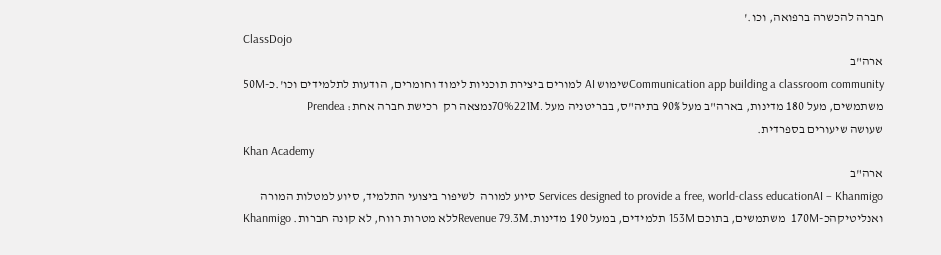חברה להכשרה ברפואה, וכו.'
ClassDojo
ארה"ב
Communication app building a classroom communityשימוש AI למורים ביצירת תוכניות לימוד וחומרים, הודעות לתלמידים וכו'.כ-50M משתמשים, מעל 180 מדינות, בארה"ב מעל 90% בתיה"ס, בבריטניה מעל .70%221Mנמצאה רק  רכישת חברה אחת: Prendea
שעושה שיעורים בספרדית.
Khan Academy
ארה"ב
Services designed to provide a free, world-class educationAI – Khanmigo סיוע למורה  לשיפור ביצועי התלמיד, סיוע למטלות המורה ואנליטיקהכ-170M  משתמשים, בתוכם 153M תלמידים, במעל 190 מדינות.Revenue 79.3Mללא מטרות רווח, לא קונה חברות. Khanmigo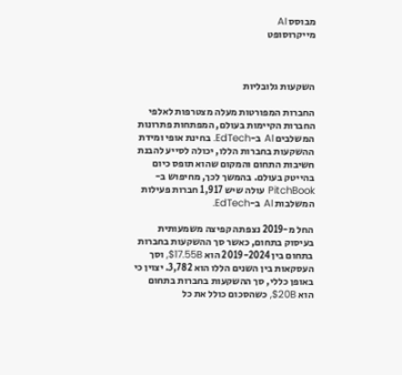מבוסס AI
מייקרוסופט



השקעות גלובליות

החברות המפורטות מעלה מצטרפות לאלפי החברות הקיימות בעולם, המפתחות פתרונות המשלבים AI ב-EdTech. בחינת אופי ומידת ההשקעות בחברות הללו, יכולה לסייע להבנת חשיבות התחום והמקום שהוא תופס כיום בהייטק בעולם. בהמשך לכך, מחיפוש ב-PitchBook עולה שיש 1,917 חברות פעילות המשלבות AI ב-EdTech.

החל מ-2019 נצפתה קפיצה משמעותית בעיסוק בתחום, כאשר סך ההשקעות בחברות בתחום בין 2019-2024 הוא $17.55B, וסך העסקאות בין השנים הללו הוא 3,782. יצוין כי באופן כללי, סך ההשקעות בחברות בתחום הוא $20B, כשהסכום כולל את כל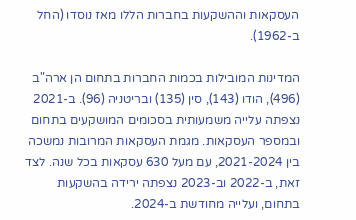העסקאות וההשקעות בחברות הללו מאז נוסדו (החל ב-1962).

המדינות המובילות בכמות החברות בתחום הן ארה"ב (496), הודו (143), סין (135) ובריטניה (96). ב-2021 נצפתה עלייה משמעותית בסכומים המושקעים בתחום ובמספר העסקאות. מגמת העסקאות המרובות נמשכה בין 2021-2024, עם מעל 630 עסקאות בכל שנה. לצד זאת, ב-2022 וב-2023 נצפתה ירידה בהשקעות בתחום, ועלייה מחודשת ב-2024.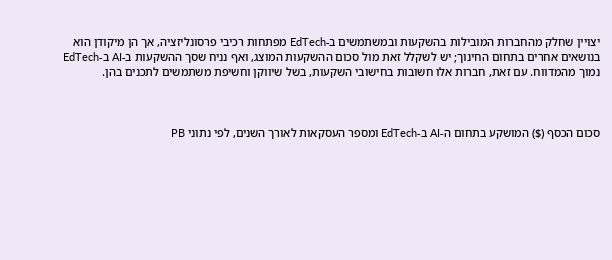יצויין שחלק מהחברות המובילות בהשקעות ובמשתמשים ב-EdTech מפתחות רכיבי פרסונליזציה, אך הן מיקודן הוא בנושאים אחרים בתחום החינוך; יש לשקלל זאת מול סכום ההשקעות המוצג, ואף נניח שסך ההשקעות ב-AI ב-EdTech נמוך מהמדווח. עם זאת, חברות אלו חשובות בחישובי השקעות, בשל שיווקן וחשיפת משתמשים לתכנים בהן.



סכום הכסף ($) המושקע בתחום ה-AI ב-EdTech ומספר העסקאות לאורך השנים, לפי נתוני PB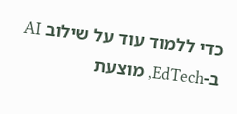כדי ללמוד עוד על שילוב AI ב-EdTech, מוצעת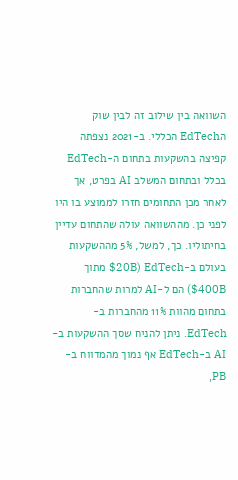השוואה בין שילוב זה לבין שוק הEdTech הכללי. ב-2021 נצפתה קפיצה בהשקעות בתחום ה-EdTech בכלל ובתחום המשלב AI בפרט, אך לאחר מכן התחומים חזרו לממוצע בו היו לפני כן. מההשוואה עולה שהתחום עדיין בחיתוליו. כך, למשל, 5% מההשקעות בעולם ב-EdTech ($20B מתוך $400B) הם ל-AI למרות שהחברות בתחום מהוות 11% מהחברות ב-EdTech. ניתן להניח שסך ההשקעות ב-AI ב-EdTech אף נמוך מהמדווח ב-PB,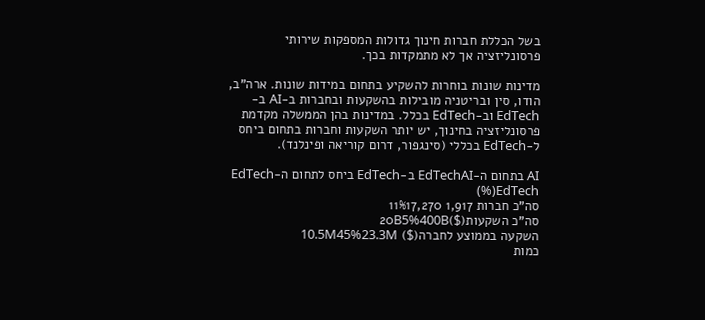בשל הכללת חברות חינוך גדולות המספקות שירותי פרסונליזציה אך לא מתמקדות בכך.

מדינות שונות בוחרות להשקיע בתחום במידות שונות. ארה"ב, הודו, סין ובריטניה מובילות בהשקעות ובחברות ב-AI ב-EdTech וב-EdTech בכלל. במדינות בהן הממשלה מקדמת פרסונליזציה בחינוך, יש יותר השקעות וחברות בתחום ביחס ל-EdTech בכללי (סינגפור, דרום קוריאה ופינלנד).

AI בתחום ה-EdTechAI ב-EdTech ביחס לתחום ה-EdTech (%)EdTech
סה"כ חברות 1,917 11%17,270
סה"כ השקעות($)20B5%400B
השקעה בממוצע לחברה($) 10.5M45%23.3M
כמות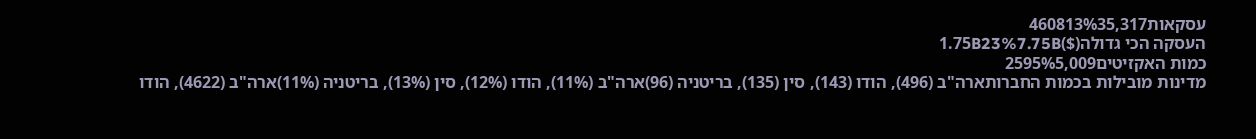עסקאות460813%35,317
העסקה הכי גדולה($)1.75B23%7.75B
כמות האקזיטים2595%5,009
מדינות מובילות בכמות החברותארה"ב (496), הודו (143), סין (135), בריטניה (96)ארה"ב (11%), הודו (12%), סין (13%), בריטניה (11%)ארה"ב (4622), הודו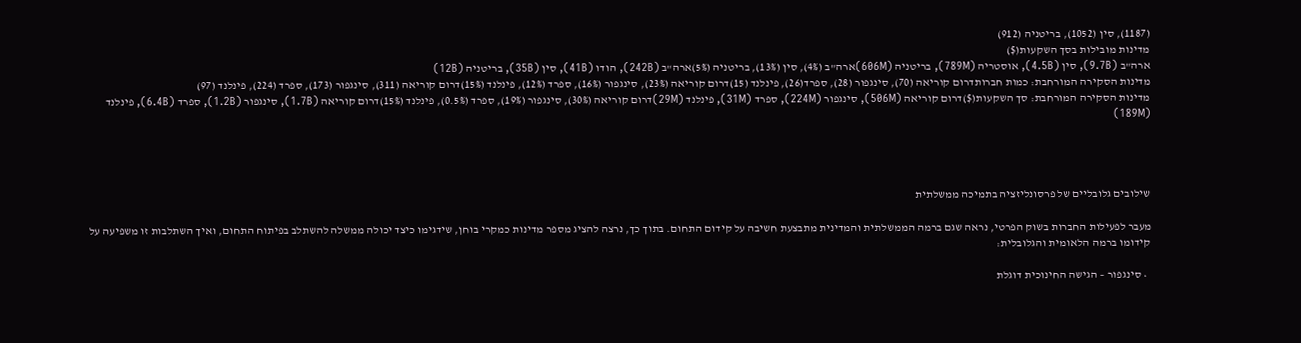(1187), סין (1052), בריטניה (912)
מדינות מובילות בסך השקעות($)
ארה"ב (9.7B), סין (4.5B), אוסטריה (789M), בריטניה (606M)ארה"ב (4%), סין (13%), בריטניה (5%)ארה"ב (242B), הודו (41B), סין (35B), בריטניה (12B)
מדינות הסקירה המורחבת: כמות חברותדרום קוריאה (70), סינגפור (28), ספרד(26), פינלנד (15)דרום קוריאה (23%), סינגפור (16%), ספרד (12%), פינלנד (15%)דרום קוריאה (311), סינגפור (173), ספרד (224), פינלנד (97)
מדינות הסקירה המורחבת: סך השקעות($)דרום קוריאה (506M), סינגפור (224M), ספרד (31M), פינלנד (29M)דרום קוריאה (30%), סינגפור (19%), ספרד (0.5%), פינלנד (15%)דרום קוריאה (1.7B), סינגפור (1.2B), ספרד (6.4B), פינלנד (189M)




שילובים גלובליים של פרסונליזציה בתמיכה ממשלתית

מעבר לפעילות החברות בשוק הפרטי, נראה שגם ברמה הממשלתית והמדינית מתבצעת חשיבה על קידום התחום. בתוך כך, נרצה להציג מספר מדינות כמקרי בוחן, שידגימו כיצד יכולה ממשלה להשתלב בפיתוח התחום, ואיך השתלבות זו משפיעה על קידומו ברמה הלאומית והגלובלית:

  • סינגפור – הגישה החינוכית דוגלת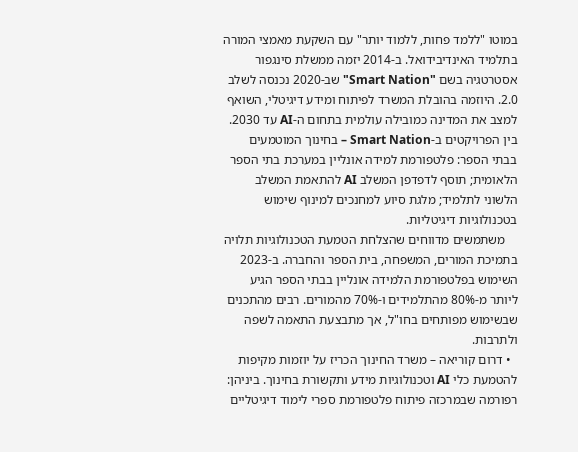במוטו "ללמד פחות, ללמוד יותר" עם השקעת מאמצי המורה בתלמיד האינדיבידואל. ב-2014 יזמה ממשלת סינגפור אסטרטגיה בשם "Smart Nation" שב-2020 נכנסה לשלב 2.0. היוזמה בהובלת המשרד לפיתוח ומידע דיגיטלי, השואף למצב את המדינה כמובילה עולמית בתחום ה-AI עד 2030. בין הפרויקטים ב-Smart Nation – בחינוך המוטמעים בבתי הספר: פלטפורמת למידה אונליין במערכת בתי הספר הלאומית; תוסף לדפדפן המשלב AI להתאמת המשלב הלשוני לתלמיד; מלגת סיוע למחנכים למינוף שימוש בטכנולוגיות דיגיטליות.
    משתמשים מדווחים שהצלחת הטמעת הטכנולוגיות תלויה בתמיכת המורים, המשפחה, בית הספר והחברה. ב-2023 השימוש בפלטפורמת הלמידה אונליין בבתי הספר הגיע ליותר מ-80% מהתלמידים ו-70% מהמורים. רבים מהתכנים שבשימוש מפותחים בחו"ל, אך מתבצעת התאמה לשפה ולתרבות.
  • דרום קוריאה – משרד החינוך הכריז על יוזמות מקיפות להטמעת כלי AI וטכנולוגיות מידע ותקשורת בחינוך. ביניהן: רפורמה שבמרכזה פיתוח פלטפורמת ספרי לימוד דיגיטליים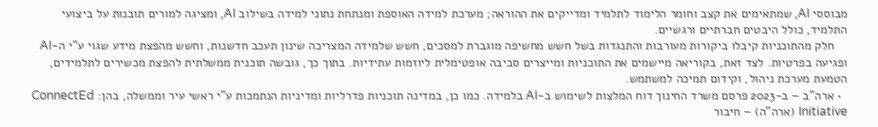מבוססי AI, שמתאימים את קצב וחומר הלימוד לתלמיד ומדייקים את ההוראה; מערכת למידה האוספת ומנתחת נתוני למידה בשילוב AI, ומציגה למורים תובנות על ביצועי התלמיד, כולל היבטים חברתיים ורגשיים.
    חלק מהתוכניות קיבלו ביקורות מעורבות והתנגדות בשל חשש מחשיפה מוגברת למסכים, חשש שלמידה המצריכה שינון תעכב חדשנות, וחשש מהפצת מידע שגוי ע"י ה-AI ופגיעה בפרטיות. לצד זאת, בקוריאה מיישמים את התוכניות ומייצרים סביבה אופטימלית ליוזמות עתידיות. בתוך כך, גובשה תוכנית ממשלתית להפצת מכשירים לתלמידים, הטמעת מערכת ניהול, וקידום תמיכה למשתמש.
  • ארה”ב – ב-2023 פרסם משרד החינוך דוח המלצות לשימוש ב-AI בלמידה. כמו כן, במדינה תוכניות פדרליות ומדיניות הנתמכות ע"י ראשי עיר וממשלה, בהן: ConnectEd Initiative (ארה"ה) – חיבור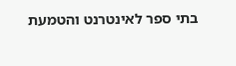בתי ספר לאינטרנט והטמעת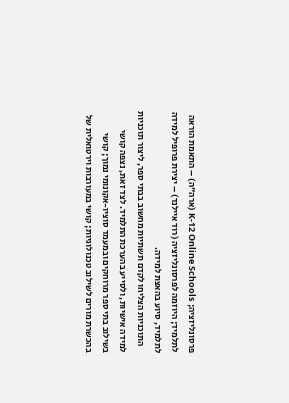פרסונליזציה; K-12 Online Schools (ארה"ה) – התאמת הוראה לתלמיד; היוזמה לפרסונליזציה (רוד איילנד) – יצירת פרופיל למידה לתלמיד, סיוע בהאצת למידה.
    התוכניות הצליחו לקדם תשתיות מחשוב בבתי ספר, ליצור תוכניות למידה אישיות, ולסייע בהערכת התלמיד. לצד זאת, נצפה קושי בשילוב בתי ספר מרוחקים ובמעמד סוציו-אקונומי נמוך; קושי בהכשרת מורים לשילוב טכנולוגיות; קושי במעורבות וירטואלית של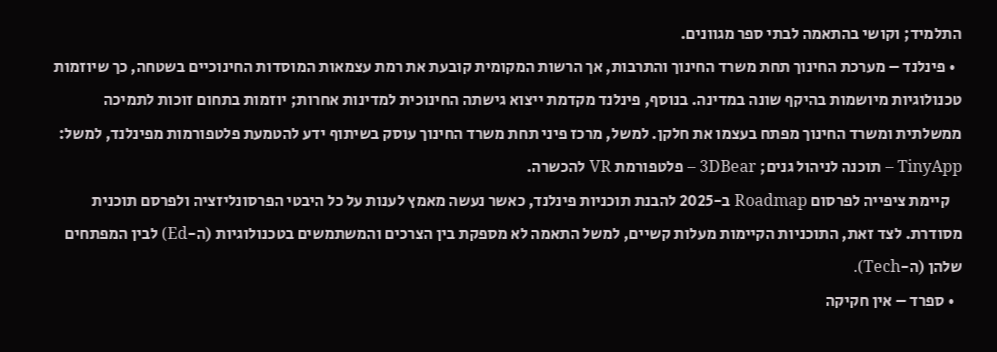התלמיד; וקושי בהתאמה לבתי ספר מגוונים.
  • פינלנד – מערכת החינוך תחת משרד החינוך והתרבות, אך הרשות המקומית קובעת את רמת עצמאות המוסדות החינוכיים בשטחה, כך שיוזמות טכנולוגיות מיושמות בהיקף שונה במדינה. בנוסף, פינלנד מקדמת ייצוא גישתה החינוכית למדינות אחרות; יוזמות בתחום זוכות לתמיכה ממשלתית ומשרד החינוך מפתח בעצמו את חלקן. למשל, מרכז פיני תחת משרד החינוך עוסק בשיתוף ידע להטמעת פלטפורמות מפינלנד, למשל: TinyApp – תוכנה לניהול גנים; 3DBear – פלטפורמת VR להכשרה.
    קיימת ציפייה לפרסום Roadmap ב-2025 להבנת תוכניות פינלנד, כאשר נעשה מאמץ לענות על כל היבטי הפרסונליזציה ולפרסם תוכנית מסודרת. לצד זאת, התוכניות הקיימות מעלות קשיים, למשל התאמה לא מספקת בין הצרכים והמשתמשים בטכנולוגיות (ה-Ed) לבין המפתחים שלהן (ה-Tech).
  • ספרד – אין חקיקה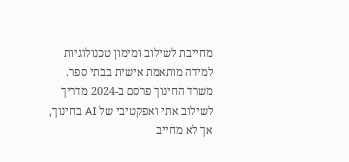מחייבת לשילוב ומימון טכנולוגיות למידה מותאמת אישית בבתי ספר. משרד החינוך פרסם ב-2024 מדריך לשילוב אתי ואפקטיבי של AI בחינוך, אך לא מחייב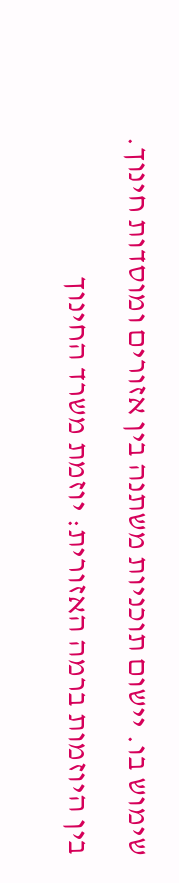שימוש בו. יישום תוכניות משתנה בין אזורים ומוסדות חינוך. בין היוזמות ברמה האזורית: יוזמת משרד החינוך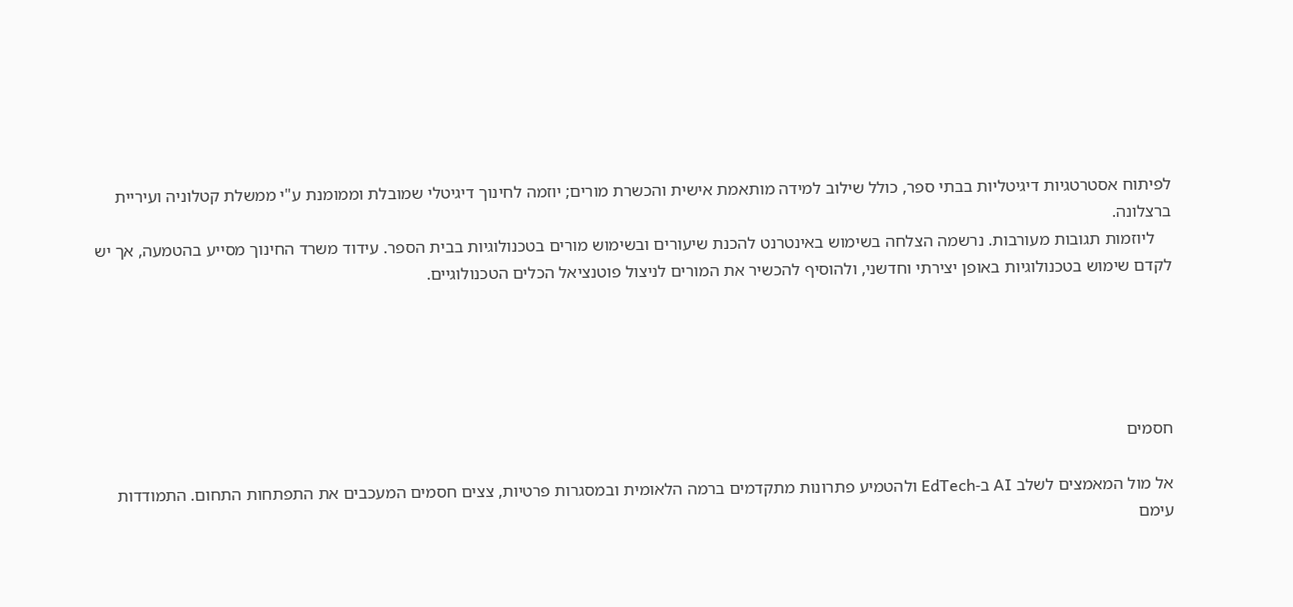לפיתוח אסטרטגיות דיגיטליות בבתי ספר, כולל שילוב למידה מותאמת אישית והכשרת מורים; יוזמה לחינוך דיגיטלי שמובלת וממומנת ע"י ממשלת קטלוניה ועיריית ברצלונה.
    ליוזמות תגובות מעורבות. נרשמה הצלחה בשימוש באינטרנט להכנת שיעורים ובשימוש מורים בטכנולוגיות בבית הספר. עידוד משרד החינוך מסייע בהטמעה, אך יש לקדם שימוש בטכנולוגיות באופן יצירתי וחדשני, ולהוסיף להכשיר את המורים לניצול פוטנציאל הכלים הטכנולוגיים.





חסמים

אל מול המאמצים לשלב AI ב-EdTech ולהטמיע פתרונות מתקדמים ברמה הלאומית ובמסגרות פרטיות, צצים חסמים המעכבים את התפתחות התחום. התמודדות עימם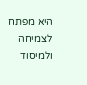היא מפתח לצמיחה ולמיסוד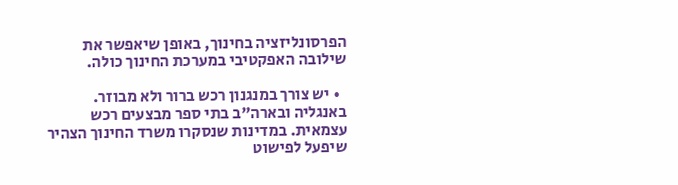הפרסונליזציה בחינוך, באופן שיאפשר את שילובה האפקטיבי במערכת החינוך כולה.

  • יש צורך במנגנון רכש ברור ולא מבוזר. באנגליה ובארה"ב בתי ספר מבצעים רכש עצמאית. במדינות שנסקרו משרד החינוך הצהיר שיפעל לפישוט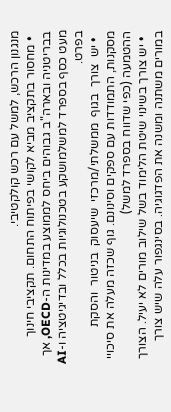מנגנון הרכש, למשל עם רכש קולקטיבי.
  • מחסור בתקציב מביא לקושי בפיתוח התחום. תקציבי חינוך בבריטניה ובארה"ב גבוהים ביחס לממוצע במדינות ה-OECD, אך מעט כסף בספרד למשלמושקע בטכנולוגיות בכלל ובדיגיטציה ו-AI בפרט.
  • יש  צורך  בגוף  ממשלתי/מרכזי  שיעסוק  בניטור  והסקת  מסקנות, התמודדות עם ספקים וסינונם. גוף שכזה מעלה את סיכויי ההטמעה (כפי שדווח בספרד למשל)
  • יש צורך בשינוי שיטת הלימוד בשל שילוב מורים לא יעיל. הצורך במורים משתנה ומשנה את הפדגוגיה. בסינגפור עלה שיש צורך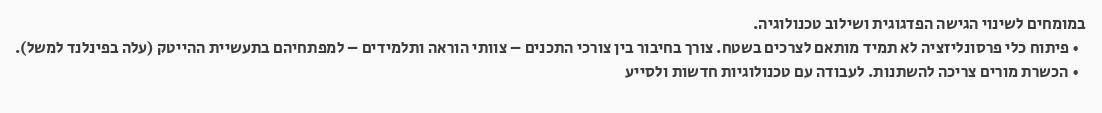במומחים לשינוי הגישה הפדגוגית ושילוב טכנולוגיה.
  • פיתוח כלי פרסונליזציה לא תמיד מותאם לצרכים בשטח. צורך בחיבור בין צורכי התכנים – צוותי הוראה ותלמידים – למפתחיהם בתעשיית ההייטק (עלה בפינלנד למשל).
  • הכשרת מורים צריכה להשתנות. לעבודה עם טכנולוגיות חדשות ולסייע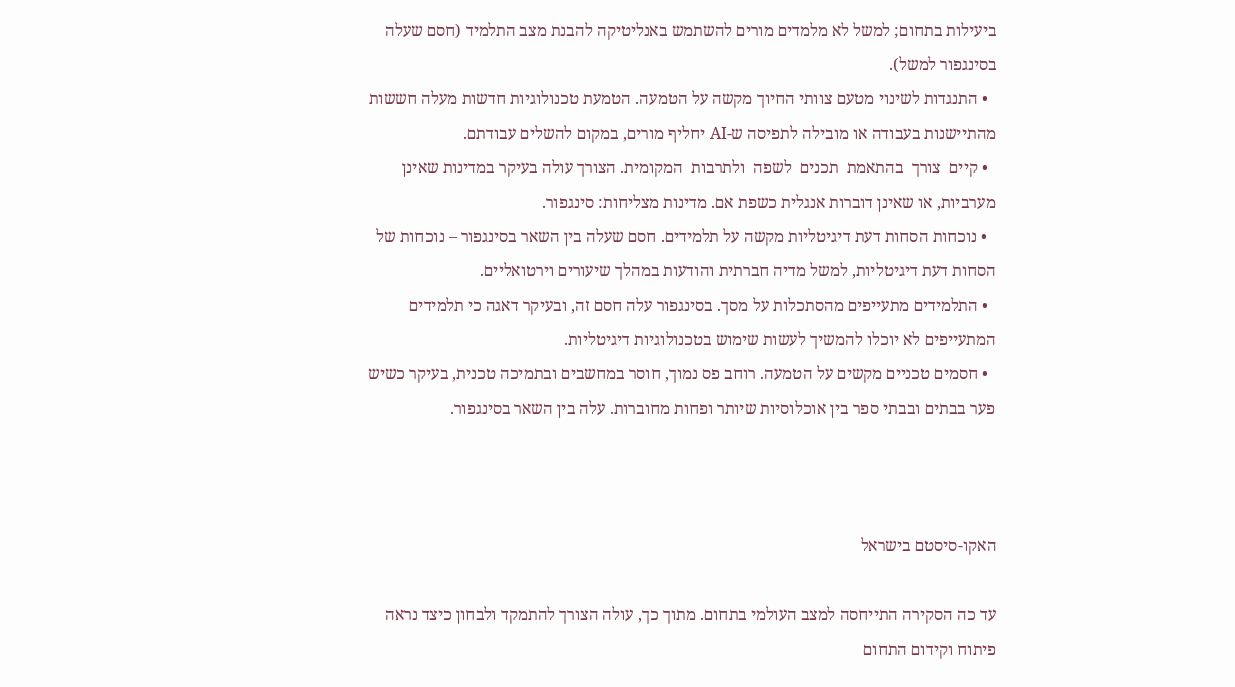ביעילות בתחום; למשל לא מלמדים מורים להשתמש באנליטיקה להבנת מצב התלמיד (חסם שעלה בסינגפור למשל).
  • התנגדות לשינוי מטעם צוותי החיוך מקשה על הטמעה. הטמעת טכנולוגיות חדשות מעלה חששות מהתיישנות בעבודה או מובילה לתפיסה ש-AI יחליף מורים, במקום להשלים עבודתם.
  • קיים  צורך  בהתאמת  תכנים  לשפה  ולתרבות  המקומית. הצורך עולה בעיקר במדינות שאינן מערביות, או שאינן דוברות אנגלית כשפת אם. מדינות מצליחות: סינגפור.
  • נוכחות הסחות דעת דיגיטליות מקשה על תלמידים. חסם שעלה בין השאר בסינגפור – נוכחות של הסחות דעת דיגיטליות, למשל מדיה חברתית והודעות במהלך שיעורים וירטואליים.
  • התלמידים מתעייפים מהסתכלות על מסך. בסינגפור עלה חסם זה, ובעיקר דאגה כי תלמידים המתעייפים לא יוכלו להמשיך לעשות שימוש בטכנולוגיות דיגיטליות.
  • חסמים טכניים מקשים על הטמעה. רוחב פס נמוך, חוסר במחשבים ובתמיכה טכנית, בעיקר כשיש פער בבתים ובבתי ספר בין אוכלוסיות שיותר ופחות מחוברות. עלה בין השאר בסינגפור.



האקו-סיסטם בישראל

עד כה הסקירה התייחסה למצב העולמי בתחום. מתוך כך, עולה הצורך להתמקד ולבחון כיצד נראה פיתוח וקידום התחום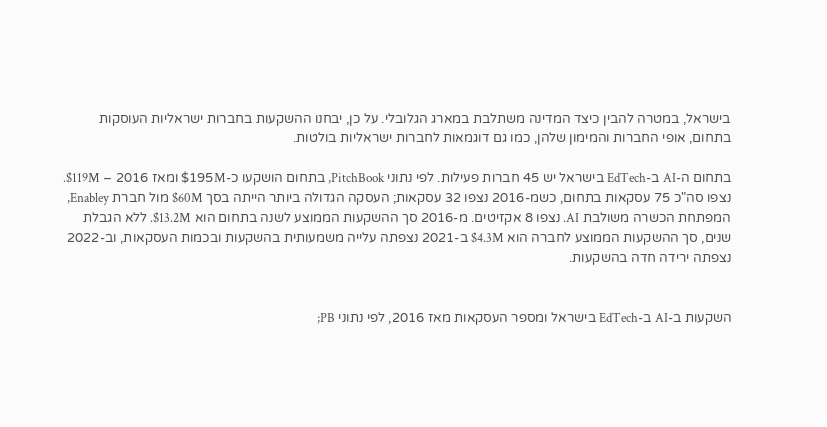בישראל, במטרה להבין כיצד המדינה משתלבת במארג הגלובלי. על כן, יבחנו ההשקעות בחברות ישראליות העוסקות בתחום, אופי החברות והמימון שלהן, כמו גם דוגמאות לחברות ישראליות בולטות.

בתחום ה-AI ב-EdTech בישראל יש 45 חברות פעילות. לפי נתוני PitchBook, בתחום הושקעו כ-$195M ומאז 2016 – $119M. נצפו סה"כ 75 עסקאות בתחום, כשמ-2016 נצפו 32 עסקאות; העסקה הגדולה ביותר הייתה בסך $60M מול חברת Enabley, המפתחת הכשרה משולבת AI. נצפו 8 אקזיטים. מ-2016 סך ההשקעות הממוצע לשנה בתחום הוא $13.2M. ללא הגבלת שנים, סך ההשקעות הממוצע לחברה הוא $4.3M ב-2021 נצפתה עלייה משמעותית בהשקעות ובכמות העסקאות, וב-2022 נצפתה ירידה חדה בהשקעות.


השקעות ב-AI ב-EdTech בישראל ומספר העסקאות מאז 2016, לפי נתוני PB;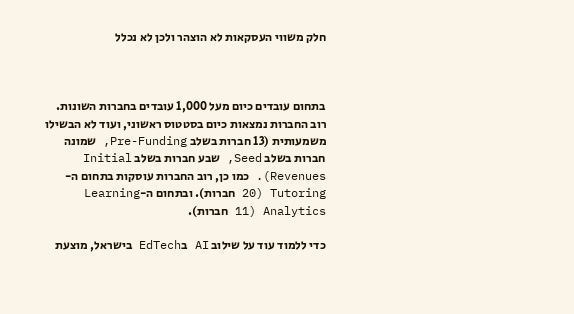חלק משווי העסקאות לא הוצהר ולכן לא נכלל



בתחום עובדים כיום מעל 1,000 עובדים בחברות השונות. רוב החברות נמצאות כיום בסטטוס ראשוני, ועוד לא הבשילו משמעותית (13 חברות בשלב Pre-Funding, שמונה חברות בשלב Seed, שבע חברות בשלב Initial Revenues). כמו כן, רוב החברות עוסקות בתחום ה-Tutoring (20 חברות). ובתחום ה-Learning Analytics (11 חברות).

כדי ללמוד עוד על שילוב AI בEdTech בישראל, מוצעת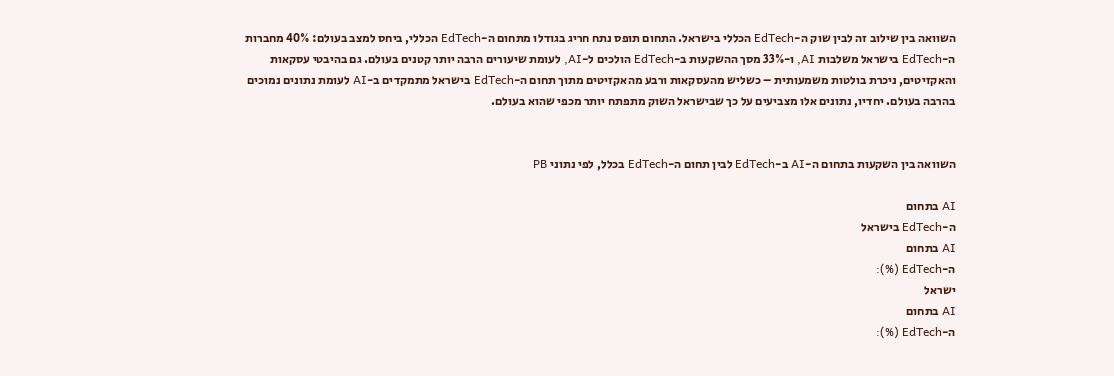השוואה בין שילוב זה לבין שוק ה-EdTech הכללי בישראל. התחום תופס נתח חריג בגודלו מתחום ה-EdTech הכללי, ביחס למצב בעולם: 40% מחברות ה-EdTech בישראל משלבות AI, ו-33% מסך ההשקעות ב-EdTech הולכים ל-AI, לעומת שיעורים הרבה יותר קטנים בעולם. גם בהיבטי עסקאות והאקזיטים, ניכרת בולטות משמעותית – כשליש מהעסקאות ורבע מהאקזיטים מתוך תחום ה-EdTech בישראל מתמקדים ב-AI לעומת נתונים נמוכים בהרבה בעולם. יחדיו, נתונים אלו מצביעים על כך שבישראל השוק מתפתח יותר מכפי שהוא בעולם.


השוואה בין השקעות בתחום ה-AI ב-EdTech לבין תחום ה-EdTech בכלל, לפי נתוני PB

AI בתחום
ה-EdTech בישראל
AI בתחום
ה-EdTech (%):
ישראל
AI בתחום
ה-EdTech (%):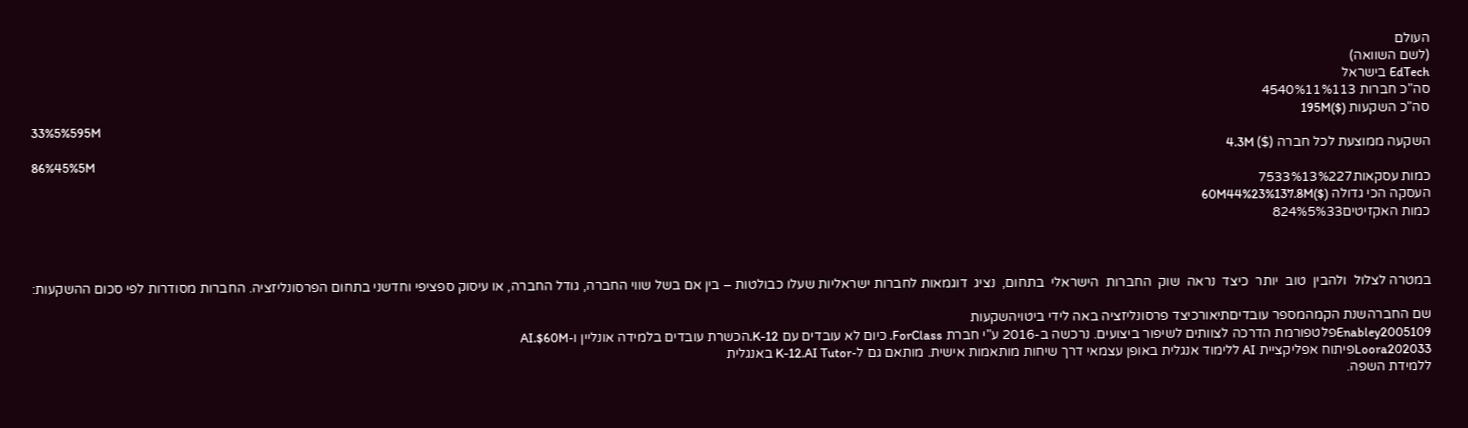העולם
(לשם השוואה)
EdTech בישראל
סה"כ חברות 4540%11%113
סה"כ השקעות ($)195M
33%5%595M
השקעה ממוצעת לכל חברה ($) 4.3M
86%45%5M
כמות עסקאות7533%13%227
העסקה הכי גדולה ($)60M44%23%137.8M
כמות האקזיטים824%5%33



במטרה לצלול  ולהבין  טוב  יותר  כיצד  נראה  שוק  החברות  הישראלי  בתחום,  נציג  דוגמאות לחברות ישראליות שעלו כבולטות – בין אם בשל שווי החברה, גודל החברה, או עיסוק ספציפי וחדשני בתחום הפרסונליזציה. החברות מסודרות לפי סכום ההשקעות:

שם החברהשנת הקמהמספר עובדיםתיאורכיצד פרסונליזציה באה לידי ביטויהשקעות
Enabley2005109פלטפורמת הדרכה לצוותים לשיפור ביצועים. נרכשה ב-2016 ע"י חברת ForClass. כיום לא עובדים עם K-12.הכשרת עובדים בלמידה אונליין ו-AI.$60M
Loora202033פיתוח אפליקציית AI ללימוד אנגלית באופן עצמאי דרך שיחות מותאמות אישית. מותאם גם ל-K-12.AI Tutor באנגלית
ללמידת השפה.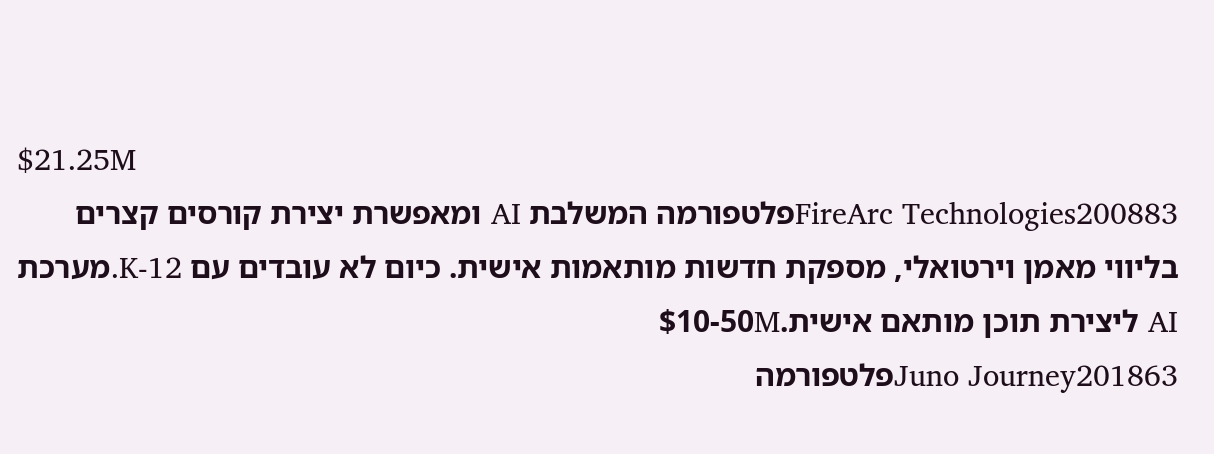$21.25M
FireArc Technologies200883פלטפורמה המשלבת AI ומאפשרת יצירת קורסים קצרים בליווי מאמן וירטואלי, מספקת חדשות מותאמות אישית. כיום לא עובדים עם K-12.מערכת AI ליצירת תוכן מותאם אישית.$10-50M
Juno Journey201863פלטפורמה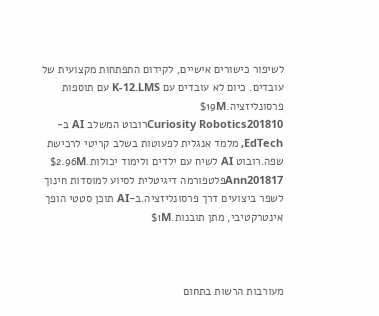לשיפור כישורים אישיים, לקידום התפתחות מקצועית של עובדים. כיום לא עובדים עם K-12.LMS עם תוספות פרסונליזציה.$19M
Curiosity Robotics201810רובוט המשלב AI ב-EdTech, מלמד אנגלית לפעוטות בשלב קריטי לרכישת שפה.רובוט AI לשיח עם ילדים ולימוד יכולות.$2.96M
Ann201817פלטפורמה דיגיטלית לסיוע למוסדות חינוך לשפר ביצועים דרך פרסונליזציה.ב-AI תוכן סטטי הופך אינטרקטיבי, מתן תובנות.$1M



מעורבות הרשות בתחום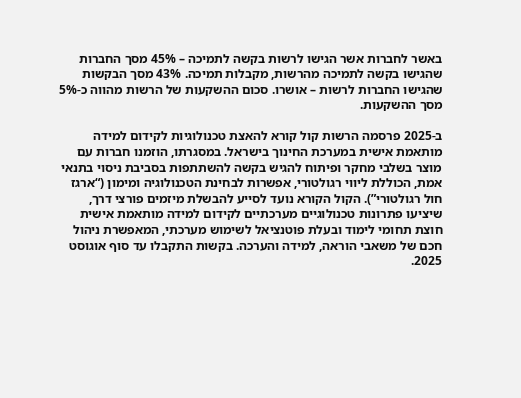באשר לחברות אשר הגישו לרשות בקשה לתמיכה – 45% מסך החברות שהגישו בקשה לתמיכה מהרשות, מקבלות תמיכה. 43% מסך הבקשות שהגישו החברות לרשות – אושרו. סכום ההשקעות של הרשות מהווה כ-5% מסך ההשקעות.

ב-2025 פרסמה הרשות קול קורא להאצת טכנולוגיות לקידום למידה מותאמת אישית במערכת החינוך בישראל. במסגרתו, הוזמנו חברות עם מוצר בשלבי מחקר ופיתוח להגיש בקשה להשתתפות בסביבת ניסוי בתנאי אמת, הכוללת ליווי רגולטורי, אפשרות לבחינת הטכנולוגיה ומימון (“ארגז חול רגולטורי”). הקול הקורא נועד לסייע להבשלת מיזמים פורצי דרך, שיציעו פתרונות טכנולוגיים מערכתיים לקידום למידה מותאמת אישית חוצת תחומי לימוד ובעלת פוטנציאל לשימוש מערכתי, המאפשרת ניהול חכם של משאבי הוראה, למידה והערכה. בקשות התקבלו עד סוף אוגוסט 2025.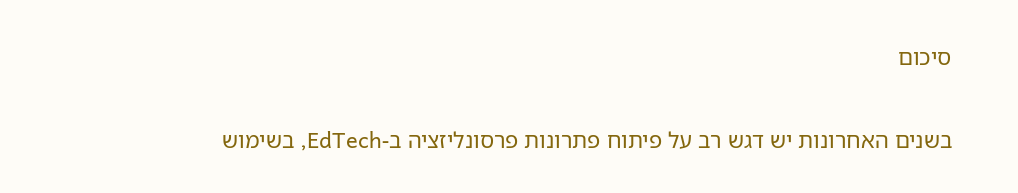סיכום

בשנים האחרונות יש דגש רב על פיתוח פתרונות פרסונליזציה ב-EdTech, בשימוש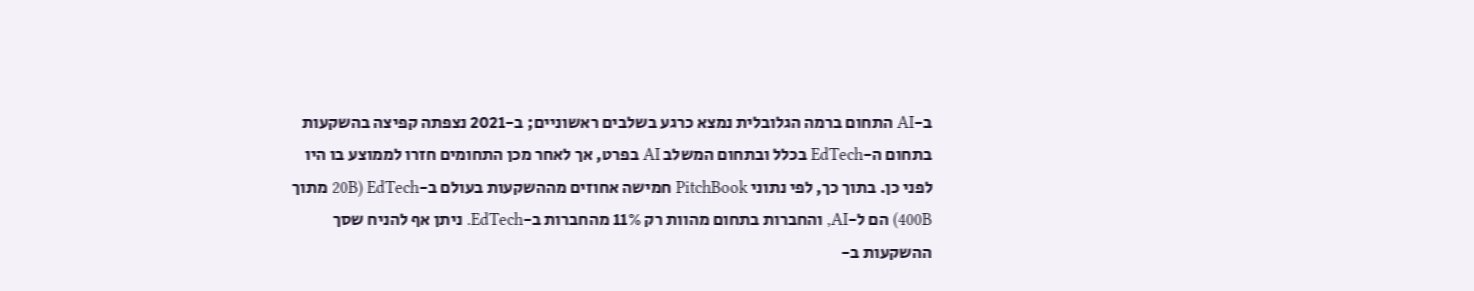ב-AI התחום ברמה הגלובלית נמצא כרגע בשלבים ראשוניים; ב-2021 נצפתה קפיצה בהשקעות בתחום ה-EdTech בכלל ובתחום המשלב AI בפרט, אך לאחר מכן התחומים חזרו לממוצע בו היו לפני כן. בתוך כך, לפי נתוני PitchBook חמישה אחוזים מההשקעות בעולם ב-EdTech (20B מתוך 400B) הם ל-AI, והחברות בתחום מהוות רק 11% מהחברות ב-EdTech. ניתן אף להניח שסך ההשקעות ב-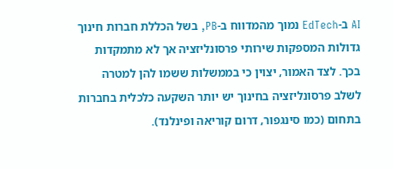AI ב-EdTech נמוך מהמדווח ב-PB, בשל הכללת חברות חינוך גדולות המספקות שירותי פרסונליזציה אך לא מתמקדות בכך. לצד האמור, יצוין כי בממשלות ששמו להן למטרה לשלב פרסונליזציה בחינוך יש יותר השקעה כלכלית בחברות בתחום (כמו סינגפור, דרום קוריאה ופינלנד).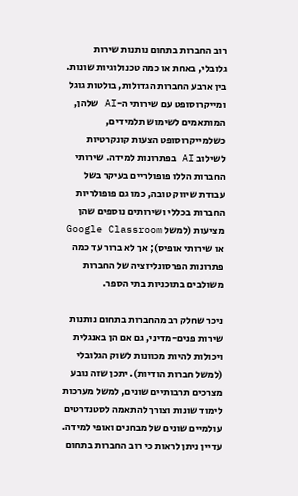רוב החברות בתחום נותנות שירות גלובלי, באחת או כמה טכנולוגיות שונות. בין ארבע החברות הגדולות, בולטות גוגל ומייקרוסופט עם שירותי ה-AI שלהן, המותאמים לשימוש תלמידים, כשלמייקרוסופט הצעות קונקרטיות לשילוב AI בפתרונות למידה. שירותי החברות הללו פופולריים בעיקר בשל עבודת שיווק טובה, כמו גם פופולריות החברות בכללי ושירותים נוספים שהן מציעות (למשל Google Classroom או שירותי אופיס); אך לא ברור עד כמה פתרונות הפרסונליזציה של החברות משולבים בתוכניות בתי הספר.

ניכר שחלק רב מהחברות בתחום נותנות שירות פנים-מדיני, גם אם הן באנגלית ויכולות להיות מכוונות לשוק הגלובלי (למשל חברות הודיות). יתכן שזה נובע מצרכים תרבותיים שונים, למשל מערכות לימוד שונות וצורך להתאמה לסטנדרטים עולמיים שונים של מבחנים ואופי למידה. עדיין ניתן לראות כי רוב החברות בתחום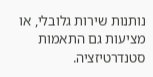נותנות שירות גלובלי, או מציעות גם התאמות סטנדרטיזציה.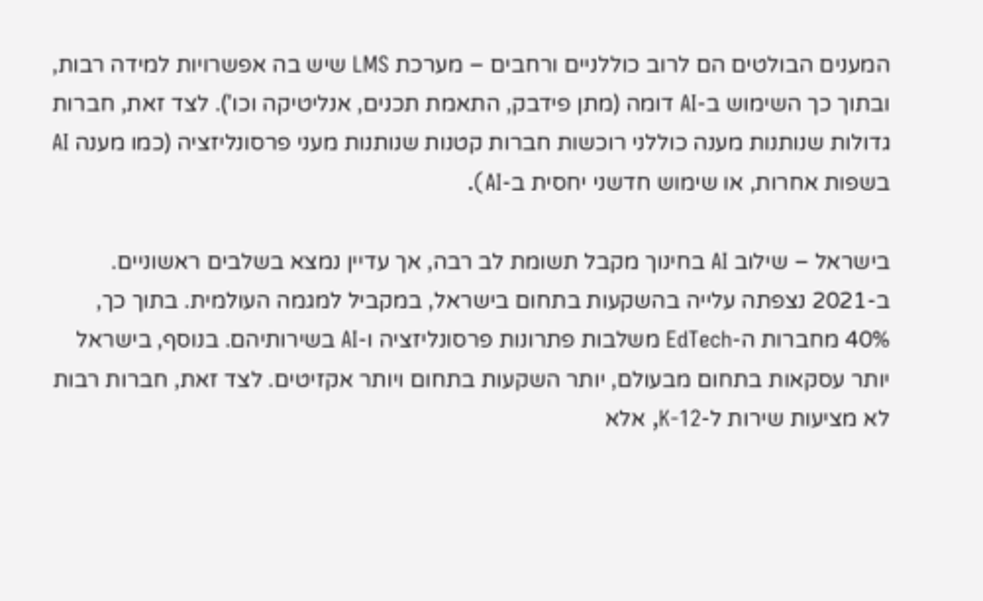המענים הבולטים הם לרוב כוללניים ורחבים – מערכת LMS שיש בה אפשרויות למידה רבות, ובתוך כך השימוש ב-AI דומה (מתן פידבק, התאמת תכנים, אנליטיקה וכו'). לצד זאת, חברות גדולות שנותנות מענה כוללני רוכשות חברות קטנות שנותנות מעני פרסונליזציה (כמו מענה AI בשפות אחרות, או שימוש חדשני יחסית ב-AI).

בישראל – שילוב AI בחינוך מקבל תשומת לב רבה, אך עדיין נמצא בשלבים ראשוניים. ב-2021 נצפתה עלייה בהשקעות בתחום בישראל, במקביל למגמה העולמית. בתוך כך, 40% מחברות ה-EdTech משלבות פתרונות פרסונליזציה ו-AI בשירותיהם. בנוסף, בישראל יותר עסקאות בתחום מבעולם, יותר השקעות בתחום ויותר אקזיטים. לצד זאת, חברות רבות לא מציעות שירות ל-K-12, אלא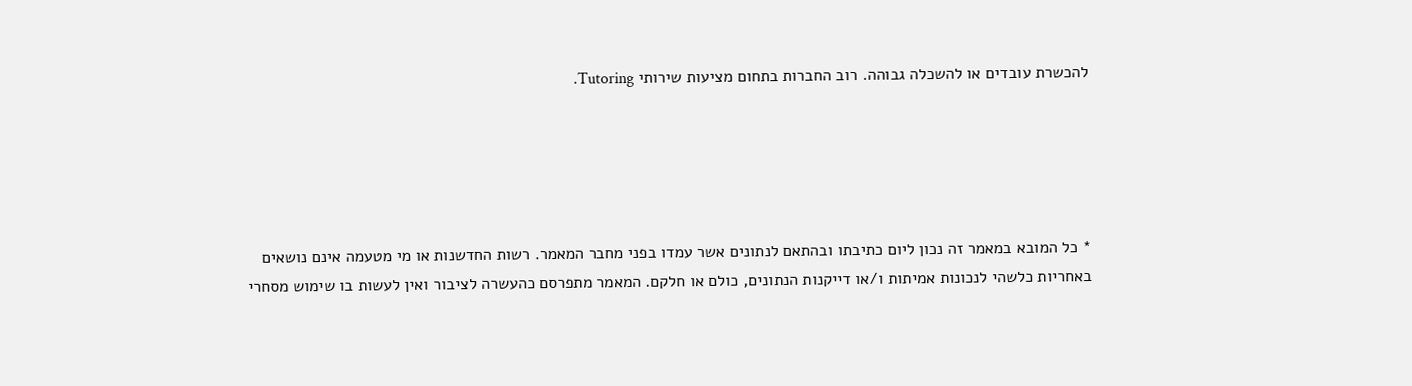להכשרת עובדים או להשכלה גבוהה. רוב החברות בתחום מציעות שירותי Tutoring.





* כל המובא במאמר זה נכון ליום כתיבתו ובהתאם לנתונים אשר עמדו בפני מחבר המאמר. רשות החדשנות או מי מטעמה אינם נושאים באחריות כלשהי לנכונות אמיתות ו/או דייקנות הנתונים, כולם או חלקם. המאמר מתפרסם כהעשרה לציבור ואין לעשות בו שימוש מסחרי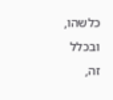כלשהו, ובכלל זה,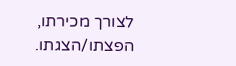לצורך מכירתו, הפצתו/הצגתו.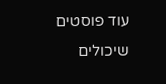עוד פוסטים שיכולים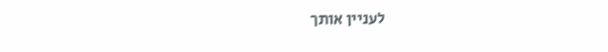לעניין אותך